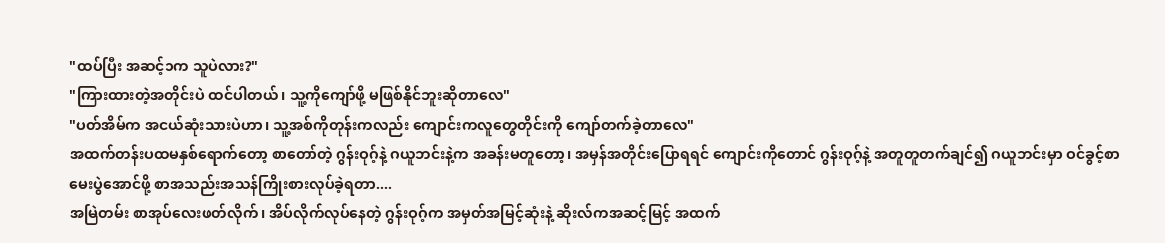"ထပ်ပြီး အဆင့်၁က သူပဲလား?"
"ကြားထားတဲ့အတိုင်းပဲ ထင်ပါတယ်၊ သူ့ကိုကျော်ဖို့ မဖြစ်နိုင်ဘူးဆိုတာလေ"
"ပတ်အိမ်က အငယ်ဆုံးသားပဲဟာ၊ သူ့အစ်ကိုတုန်းကလည်း ကျောင်းကလူတွေတိုင်းကို ကျော်တက်ခဲ့တာလေ"
အထက်တန်းပထမနှစ်ရောက်တော့ စာတော်တဲ့ ဂွန်းဝုဂ့်နဲ့ ဂယူဘင်းနဲ့က အခန်းမတူတော့၊ အမှန်အတိုင်းပြောရရင် ကျောင်းကိုတောင် ဂွန်းဝုဂ့်နဲ့ အတူတူတက်ချင်၍ ဂယူဘင်းမှာ ဝင်ခွင့်စာမေးပွဲအောင်ဖို့ စာအသည်းအသန်ကြိုးစားလုပ်ခဲ့ရတာ....
အမြဲတမ်း စာအုပ်လေးဖတ်လိုက်၊ အိပ်လိုက်လုပ်နေတဲ့ ဂွန်းဝုဂ့်က အမှတ်အမြင့်ဆုံးနဲ့ ဆိုးလ်ကအဆင့်မြင့် အထက်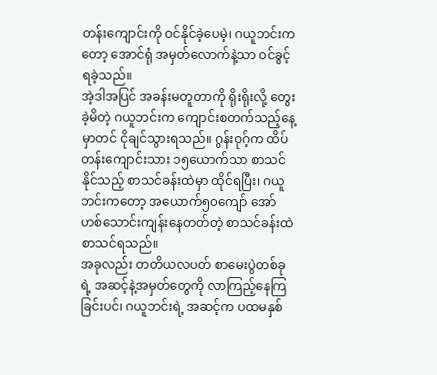တန်းကျောင်းကို ဝင်နိုင်ခဲ့ပေမဲ့၊ ဂယူဘင်းကတော့ အောင်ရုံ အမှတ်လောက်နဲ့သာ ဝင်ခွင့်ရခဲ့သည်။
အဲ့ဒါအပြင် အခန်းမတူတာကို ရိုးရိုးလို့ တွေးခဲ့မိတဲ့ ဂယူဘင်းက ကျောင်းစတက်သည့်နေ့မှာတင် ငိုချင်သွားရသည်။ ဂွန်းဝုဂ့်က ထိပ်တန်းကျောင်းသား ၁၅ယောက်သာ စာသင်နိုင်သည့် စာသင်ခန်းထဲမှာ ထိုင်ရပြီး၊ ဂယူဘင်းကတော့ အယောက်၅၀ကျော် အော်ဟစ်သောင်းကျန်းနေတတ်တဲ့ စာသင်ခန်းထဲ စာသင်ရသည်။
အခုလည်း တတိယလပတ် စာမေးပွဲတစ်ခုရဲ့ အဆင့်နဲ့အမှတ်တွေကို လာကြည့်နေကြခြင်းပင်၊ ဂယူဘင်းရဲ့ အဆင့်က ပထမနှစ်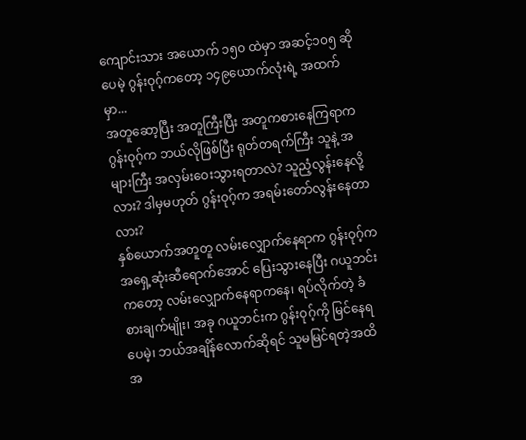ကျောင်းသား အယောက် ၁၅၀ ထဲမှာ အဆင့်၁၀၅ ဆိုပေမဲ့ ဂွန်းဝုဂ့်ကတော့ ၁၄၉ယောက်လုံးရဲ့ အထက်မှာ...
အတူဆော့ပြီး အတူကြီးပြီး အတူကစားနေကြရာက ဂွန်းဝုဂ့်က ဘယ်လိုဖြစ်ပြီး ရုတ်တရက်ကြီး သူနဲ့ အများကြီး အလှမ်းဝေးသွားရတာလဲ? သူညံ့လွန်းနေလို့လား? ဒါမှမဟုတ် ဂွန်းဝုဂ့်က အရမ်းတော်လွန်းနေတာလား?
နှစ်ယောက်အတူတူ လမ်းလျှောက်နေရာက ဂွန်းဝုဂ့်က အရှေ့ဆုံးဆီရောက်အောင် ပြေးသွားနေပြီး ဂယူဘင်းကတော့ လမ်းလျှောက်နေရာကနေ၊ ရပ်လိုက်တဲ့ ခံစားချက်မျိုး၊ အခု ဂယူဘင်းက ဂွန်းဝုဂ့်ကို မြင်နေရပေမဲ့၊ ဘယ်အချိန်လောက်ဆိုရင် သူမမြင်ရတဲ့အထိ အ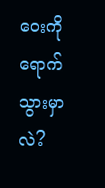ဝေးကိုရောက်သွားမှာလဲ?